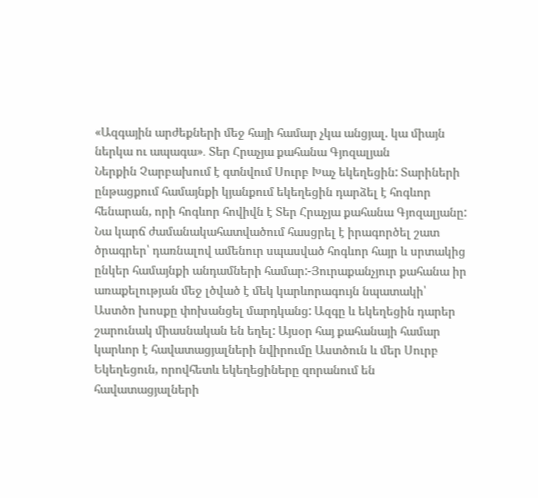«Ազգային արժեքների մեջ հայի համար չկա անցյալ. կա միայն ներկա ու ապագա»․ Տեր Հրաչյա քահանա Գյոզալյան
Ներքին Չարբախում է գտնվում Սուրբ Խաչ եկեղեցին: Տարիների ընթացքում համայնքի կյանքում եկեղեցին դարձել է հոգևոր հենարան, որի հոգևոր հովիվն է Տեր Հրաչյա քահանա Գյոզալյանը: Նա կարճ ժամանակահատվածում հասցրել է իրագործել շատ ծրագրեր՝ դառնալով ամենուր սպասված հոգևոր հայր և սրտակից ընկեր համայնքի անդամների համար:-Յուրաքանչյուր քահանա իր առաքելության մեջ լծված է մեկ կարևորագույն նպատակի՝ Աստծո խոսքը փոխանցել մարդկանց: Ազգը և եկեղեցին դարեր շարունակ միասնական են եղել: Այսօր հայ քահանայի համար կարևոր է հավատացյալների նվիրումը Աստծուն և մեր Սուրբ Եկեղեցուն, որովհետև եկեղեցիները զորանում են հավատացյալների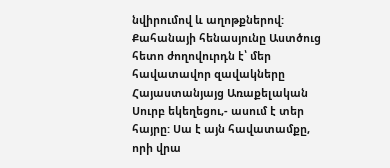նվիրումով և աղոթքներով: Քահանայի հենասյունը Աստծուց հետո ժողովուրդն է՝ մեր հավատավոր զավակները Հայաստանյայց Առաքելական Սուրբ եկեղեցու,- ասում է տեր հայրը: Սա է այն հավատամքը, որի վրա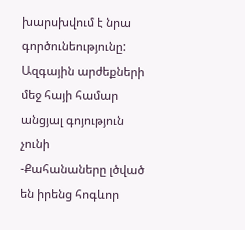խարսխվում է նրա գործունեությունը:
Ազգային արժեքների մեջ հայի համար անցյալ գոյություն չունի
-Քահանաները լծված են իրենց հոգևոր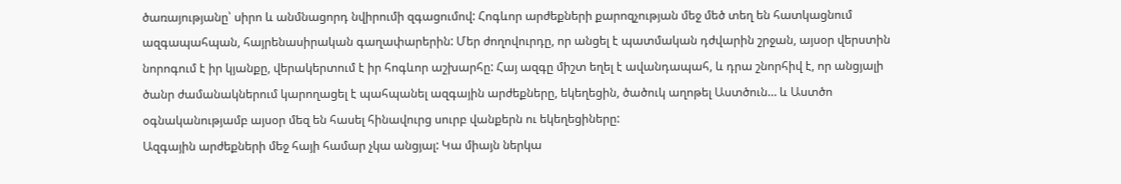ծառայությանը՝ սիրո և անմնացորդ նվիրումի զգացումով: Հոգևոր արժեքների քարոզչության մեջ մեծ տեղ են հատկացնում ազգապահպան, հայրենասիրական գաղափարերին: Մեր ժողովուրդը, որ անցել է պատմական դժվարին շրջան, այսօր վերստին նորոգում է իր կյանքը, վերակերտում է իր հոգևոր աշխարհը: Հայ ազգը միշտ եղել է ավանդապահ, և դրա շնորհիվ է, որ անցյալի ծանր ժամանակներում կարողացել է պահպանել ազգային արժեքները, եկեղեցին, ծածուկ աղոթել Աստծուն… և Աստծո օգնականությամբ այսօր մեզ են հասել հինավուրց սուրբ վանքերն ու եկեղեցիները:
Ազգային արժեքների մեջ հայի համար չկա անցյալ: Կա միայն ներկա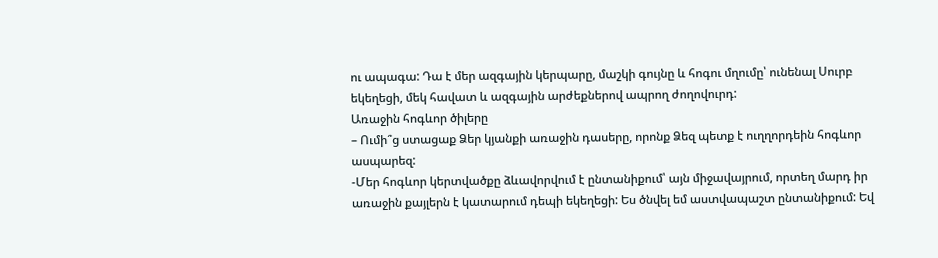ու ապագա: Դա է մեր ազգային կերպարը, մաշկի գույնը և հոգու մղումը՝ ունենալ Սուրբ եկեղեցի, մեկ հավատ և ազգային արժեքներով ապրող ժողովուրդ:
Առաջին հոգևոր ծիլերը
– Ումի՞ց ստացաք Ձեր կյանքի առաջին դասերը, որոնք Ձեզ պետք է ուղղորդեին հոգևոր ասպարեզ:
-Մեր հոգևոր կերտվածքը ձևավորվում է ընտանիքում՝ այն միջավայրում, որտեղ մարդ իր առաջին քայլերն է կատարում դեպի եկեղեցի: Ես ծնվել եմ աստվապաշտ ընտանիքում: Եվ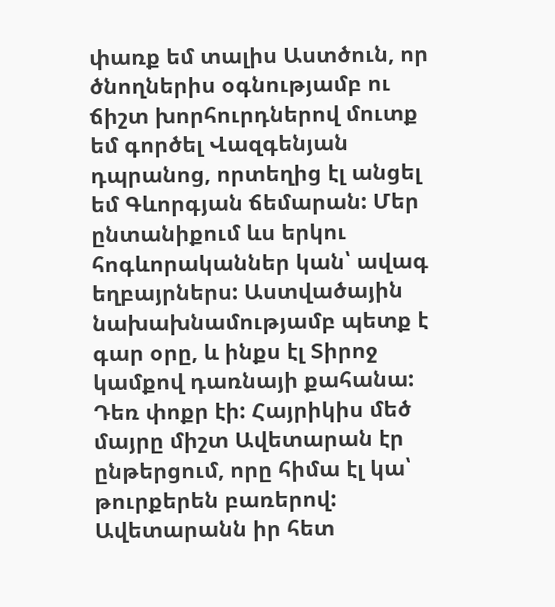փառք եմ տալիս Աստծուն, որ ծնողներիս օգնությամբ ու ճիշտ խորհուրդներով մուտք եմ գործել Վազգենյան դպրանոց, որտեղից էլ անցել եմ Գևորգյան ճեմարան: Մեր ընտանիքում ևս երկու հոգևորականներ կան՝ ավագ եղբայրներս: Աստվածային նախախնամությամբ պետք է գար օրը, և ինքս էլ Տիրոջ կամքով դառնայի քահանա: Դեռ փոքր էի: Հայրիկիս մեծ մայրը միշտ Ավետարան էր ընթերցում, որը հիմա էլ կա՝ թուրքերեն բառերով: Ավետարանն իր հետ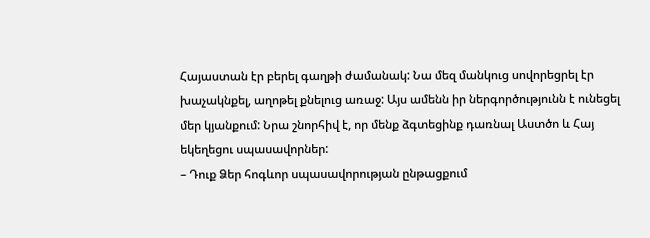Հայաստան էր բերել գաղթի ժամանակ: Նա մեզ մանկուց սովորեցրել էր խաչակնքել, աղոթել քնելուց առաջ: Այս ամենն իր ներգործությունն է ունեցել մեր կյանքում: Նրա շնորհիվ է, որ մենք ձգտեցինք դառնալ Աստծո և Հայ եկեղեցու սպասավորներ:
– Դուք Ձեր հոգևոր սպասավորության ընթացքում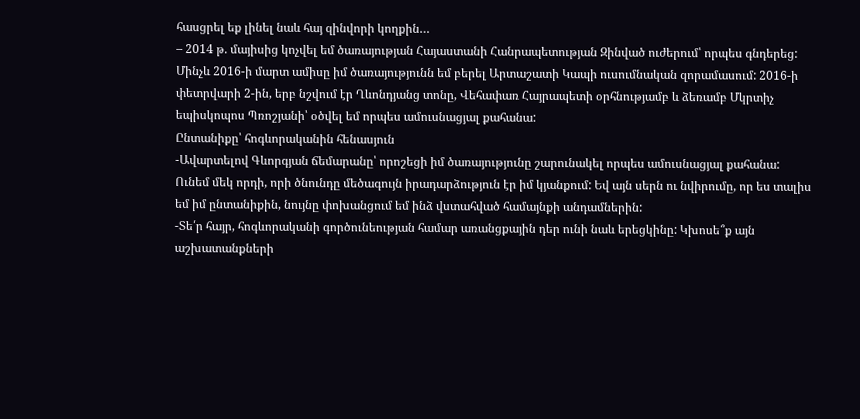հասցրել եք լինել նաև հայ զինվորի կողքին…
– 2014 թ. մայիսից կոչվել եմ ծառայության Հայաստանի Հանրապետության Զինված ուժերում՝ որպես գնդերեց: Մինչև 2016-ի մարտ ամիսը իմ ծառայությունն եմ բերել Արտաշատի Կապի ուսումնական զորամասում: 2016-ի փետրվարի 2-ին, երբ նշվում էր Ղևոնդյանց տոնը, Վեհափառ Հայրապետի օրհնությամբ և ձեռամբ Մկրտիչ եպիսկոպոս Պռոշյանի՝ օծվել եմ որպես ամուսնացյալ քահանա:
Ընտանիքը՝ հոգևորականին հենասյուն
-Ավարտելով Գևորգյան ճեմարանը՝ որոշեցի իմ ծառայությունը շարունակել որպես ամուսնացյալ քահանա: Ունեմ մեկ որդի, որի ծնունդը մեծագույն իրադարձություն էր իմ կյանքում: Եվ այն սերն ու նվիրումը, որ ես տալիս եմ իմ ընտանիքին, նույնը փոխանցում եմ ինձ վստահված համայնքի անդամներին:
-Տե՛ր հայր, հոգևորականի գործունեության համար առանցքային դեր ունի նաև երեցկինը: Կխոսե՞ք այն աշխատանքների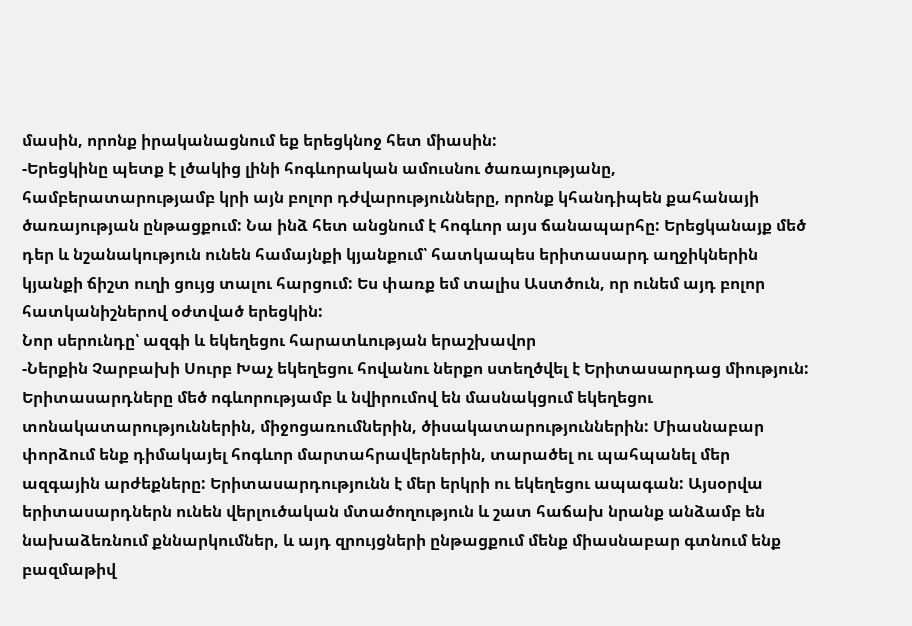մասին, որոնք իրականացնում եք երեցկնոջ հետ միասին:
-Երեցկինը պետք է լծակից լինի հոգևորական ամուսնու ծառայությանը, համբերատարությամբ կրի այն բոլոր դժվարությունները, որոնք կհանդիպեն քահանայի ծառայության ընթացքում: Նա ինձ հետ անցնում է հոգևոր այս ճանապարհը: Երեցկանայք մեծ դեր և նշանակություն ունեն համայնքի կյանքում՝ հատկապես երիտասարդ աղջիկներին կյանքի ճիշտ ուղի ցույց տալու հարցում: Ես փառք եմ տալիս Աստծուն, որ ունեմ այդ բոլոր հատկանիշներով օժտված երեցկին:
Նոր սերունդը՝ ազգի և եկեղեցու հարատևության երաշխավոր
-Ներքին Չարբախի Սուրբ Խաչ եկեղեցու հովանու ներքո ստեղծվել է Երիտասարդաց միություն: Երիտասարդները մեծ ոգևորությամբ և նվիրումով են մասնակցում եկեղեցու տոնակատարություններին, միջոցառումներին, ծիսակատարություններին: Միասնաբար փորձում ենք դիմակայել հոգևոր մարտահրավերներին, տարածել ու պահպանել մեր ազգային արժեքները: Երիտասարդությունն է մեր երկրի ու եկեղեցու ապագան: Այսօրվա երիտասարդներն ունեն վերլուծական մտածողություն և շատ հաճախ նրանք անձամբ են նախաձեռնում քննարկումներ, և այդ զրույցների ընթացքում մենք միասնաբար գտնում ենք բազմաթիվ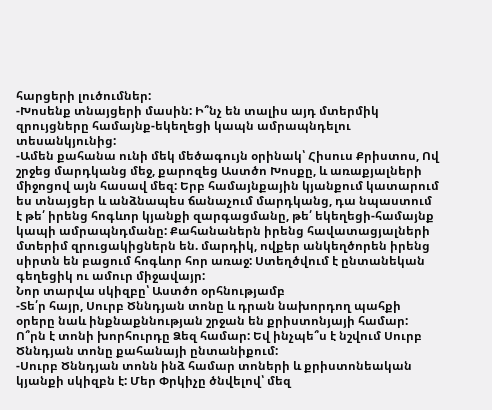հարցերի լուծումներ:
-Խոսենք տնայցերի մասին: Ի՞նչ են տալիս այդ մտերմիկ զրույցները համայնք-եկեղեցի կապն ամրապնդելու տեսանկյունից:
-Ամեն քահանա ունի մեկ մեծագույն օրինակ՝ Հիսուս Քրիստոս, Ով շրջեց մարդկանց մեջ, քարոզեց Աստծո Խոսքը, և առաքյալների միջոցով այն հասավ մեզ: Երբ համայնքային կյանքում կատարում ես տնայցեր և անձնապես ճանաչում մարդկանց, դա նպաստում է թե՛ իրենց հոգևոր կյանքի զարգացմանը, թե՛ եկեղեցի-համայնք կապի ամրապնդմանը: Քահանաներն իրենց հավատացյալների մտերիմ զրուցակիցներն են. մարդիկ, ովքեր անկեղծորեն իրենց սիրտն են բացում հոգևոր հոր առաջ: Ստեղծվում է ընտանեկան գեղեցիկ ու ամուր միջավայր:
Նոր տարվա սկիզբը՝ Աստծո օրհնությամբ
-Տե՛ր հայր, Սուրբ Ծննդյան տոնը և դրան նախորդող պահքի օրերը նաև ինքնաքննության շրջան են քրիստոնյայի համար: Ո՞րն է տոնի խորհուրդը Ձեզ համար: Եվ ինչպե՞ս է նշվում Սուրբ Ծննդյան տոնը քահանայի ընտանիքում:
-Սուրբ Ծննդյան տոնն ինձ համար տոների և քրիստոնեական կյանքի սկիզբն է: Մեր Փրկիչը ծնվելով՝ մեզ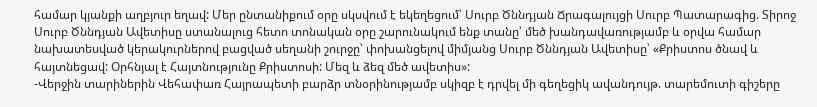համար կյանքի աղբյուր եղավ: Մեր ընտանիքում օրը սկսվում է եկեղեցում՝ Սուրբ Ծննդյան Ճրագալույցի Սուրբ Պատարագից. Տիրոջ Սուրբ Ծննդյան Ավետիսը ստանալուց հետո տոնական օրը շարունակում ենք տանը՝ մեծ խանդավառությամբ և օրվա համար նախատեսված կերակուրներով բացված սեղանի շուրջը՝ փոխանցելով միմյանց Սուրբ Ծննդյան Ավետիսը՝ «Քրիստոս ծնավ և հայտնեցավ: Օրհնյալ է Հայտնությունը Քրիստոսի: Մեզ և ձեզ մեծ ավետիս»:
-Վերջին տարիներին Վեհափառ Հայրապետի բարձր տնօրինությամբ սկիզբ է դրվել մի գեղեցիկ ավանդույթ. տարեմուտի գիշերը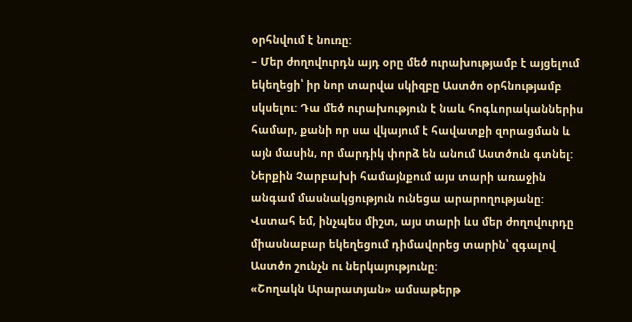օրհնվում է նուռը:
– Մեր ժողովուրդն այդ օրը մեծ ուրախությամբ է այցելում եկեղեցի՝ իր նոր տարվա սկիզբը Աստծո օրհնությամբ սկսելու: Դա մեծ ուրախություն է նաև հոգևորականներիս համար, քանի որ սա վկայում է հավատքի զորացման և այն մասին, որ մարդիկ փորձ են անում Աստծուն գտնել: Ներքին Չարբախի համայնքում այս տարի առաջին անգամ մասնակցություն ունեցա արարողությանը: Վստահ եմ, ինչպես միշտ, այս տարի ևս մեր ժողովուրդը միասնաբար եկեղեցում դիմավորեց տարին՝ զգալով Աստծո շունչն ու ներկայությունը:
«Շողակն Արարատյան» ամսաթերթ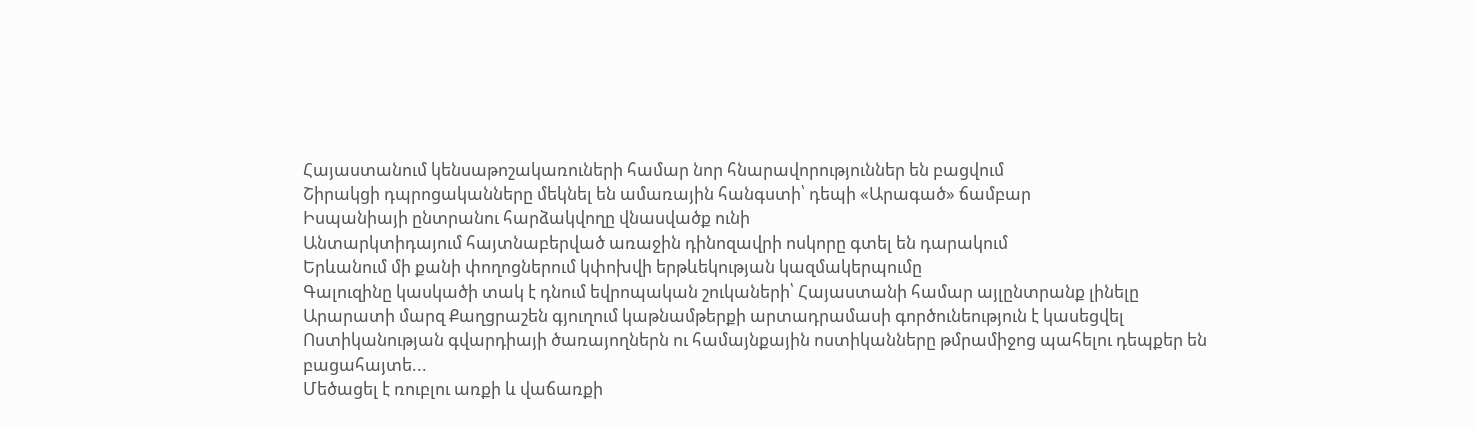Հայաստանում կենսաթոշակառուների համար նոր հնարավորություններ են բացվում
Շիրակցի դպրոցականները մեկնել են ամառային հանգստի՝ դեպի «Արագած» ճամբար
Իսպանիայի ընտրանու հարձակվողը վնասվածք ունի
Անտարկտիդայում հայտնաբերված առաջին դինոզավրի ոսկորը գտել են դարակում
Երևանում մի քանի փողոցներում կփոխվի երթևեկության կազմակերպումը
Գալուզինը կասկածի տակ է դնում եվրոպական շուկաների՝ Հայաստանի համար այլընտրանք լինելը
Արարատի մարզ Քաղցրաշեն գյուղում կաթնամթերքի արտադրամասի գործունեություն է կասեցվել
Ոստիկանության գվարդիայի ծառայողներն ու համայնքային ոստիկանները թմրամիջոց պահելու դեպքեր են բացահայտե...
Մեծացել է ռուբլու առքի և վաճառքի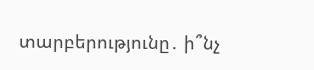տարբերությունը․ ի՞նչ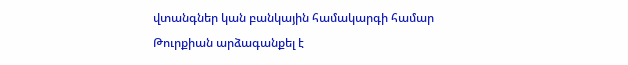վտանգներ կան բանկային համակարգի համար
Թուրքիան արձագանքել է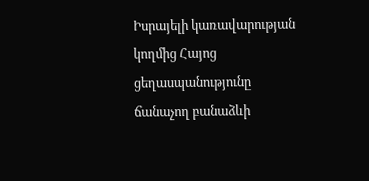Իսրայելի կառավարության կողմից Հայոց ցեղասպանությունը ճանաչող բանաձևի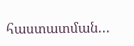հաստատման...